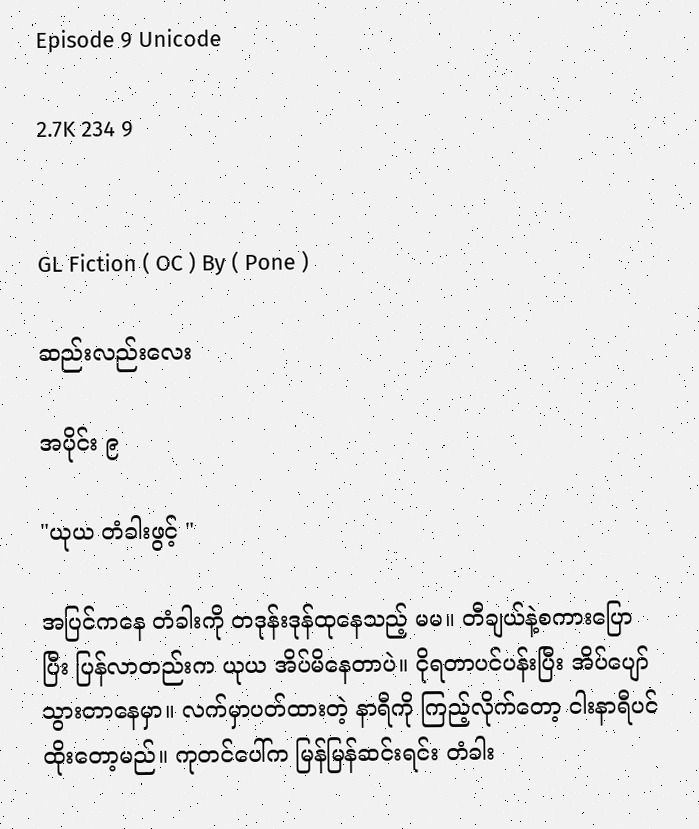Episode 9 Unicode

2.7K 234 9


GL Fiction ( OC ) By ( Pone )

ဆည်းလည်းလေး

အပိုင်း ၉

"ယုယ တံခါးဖွင့် "

အပြင်ကနေ တံခါးကို တဒုန်းဒုန်ထုနေသည့် မမ။ တီချယ်နဲ့စကားပြောပြီး ပြန်လာတည်းက ယုယ အိပ်မိနေတာပဲ။ ငိုရတာပင်ပန်းပြီး အိပ်ပျော်သွားတာနေမှာ။ လက်မှာပတ်ထားတဲ့ နာရီကို ကြည့်လိုက်တော့ ငါးနာရီပင်ထိုးတော့မည်။ ကုတင်ပေါ်က မြန်မြန်ဆင်းရင်း တံခါး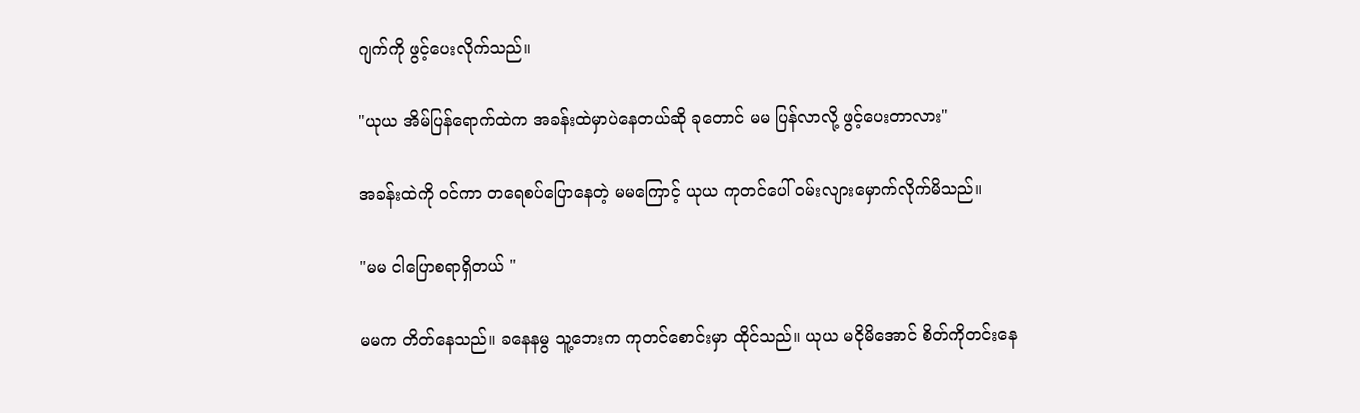ဂျက်ကို ဖွင့်ပေးလိုက်သည်။

"ယုယ အိမ်ပြန်ရောက်ထဲက အခန်းထဲမှာပဲနေတယ်ဆို ခုတောင် မမ ပြန်လာလို့ ဖွင့်ပေးတာလား"

အခန်းထဲကို ဝင်ကာ တရေစပ်ပြောနေတဲ့ မမကြောင့် ယုယ ကုတင်ပေါ် ဝမ်းလျားမှောက်လိုက်မိသည်။

"မမ ငါပြောစရာရှိတယ် "

မမက တိတ်နေသည်။ ခနေနမွ သူ့ဘေးက ကုတင်စောင်းမှာ ထိုင်သည်။ ယုယ မငိုမိအောင် စိတ်ကိုတင်းနေ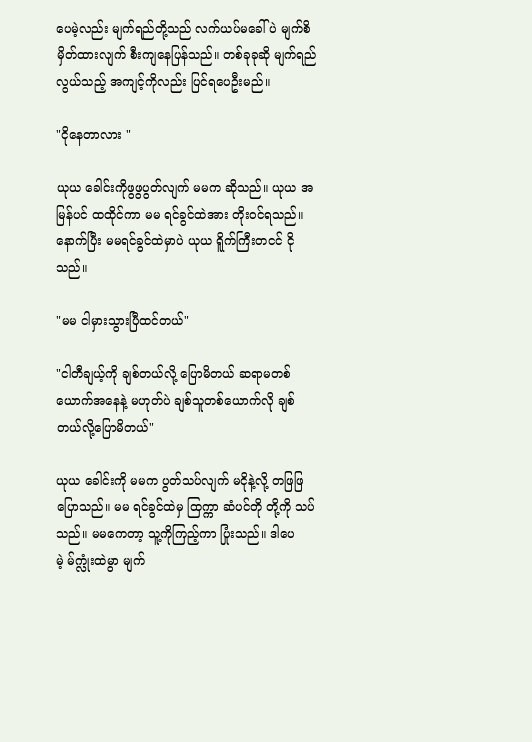ပေမဲ့လည်း မျက်ရည်တို့သည် လက်ယပ်မခေါ်ပဲ မျက်စိမှိတ်ထားလျက် စီးကျနေပြန်သည်။ တစ်ခုခုဆို မျက်ရည်လွယ်သည့် အကျင့်ကိုလည်း ပြင်ရပေဦးမည်။

"ငိုနေတာလား "

ယုယ ခေါင်းကိုဖွဖွပွတ်လျက် မမက ဆိုသည်။ ယုယ အမြန်ပင် ထထိုင်ကာ မမ ရင်ခွင်ထဲအား တိုးဝင်ရသည်။ နောက်ပြီး မမရင်ခွင်ထဲမှာပဲ ယုယ ရိူက်ကြီးတငင် ငိုသည်။

"မမ ငါမှားသွားပြီထင်တယ်"

"ငါတီချယ့်ကို ချစ်တယ်လို့ ပြောမိတယ် ဆရာမတစ်ယောက်အနေနဲ့ မဟုတ်ပဲ ချစ်သူတစ်ယောက်လို ချစ်တယ်လို့ပြောမိတယ်"

ယုယ ခေါင်းကို မမက ပွတ်သပ်လျက် မငိုနဲ့လို့ တဖြဖြ ပြောသည်။ မမ ရင်ခွင်ထဲမှ ထြက္ကာ ဆံပင်တို တို့ကို သပ်သည်။ မမကေတာ့ သူ့ကိုကြည့်ကာ ပြုံးသည်။ ဒါပေမဲ့ မ်က္လုံးထဲမွာ မျက်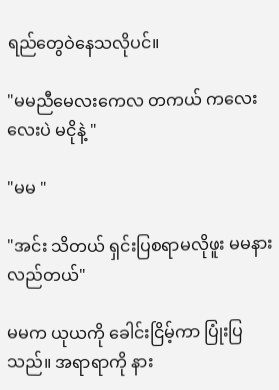ရည်တွေဝဲနေသလိုပင်။

"မမညီမေလးကေလ တကယ် ကလေးလေးပဲ မငိုနဲ့ "

"မမ "

"အင်း သိတယ် ရှင်းပြစရာမလိုဖူး မမနားလည်တယ်"

မမက ယုယကို ခေါင်းငြိမ့်ကာ ပြုံးပြသည်။ အရာရာကို နား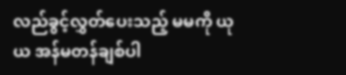လည်ခွင့်လွှတ်ပေးသည့် မမကို ယုယ အန်မတန်ချစ်ပါ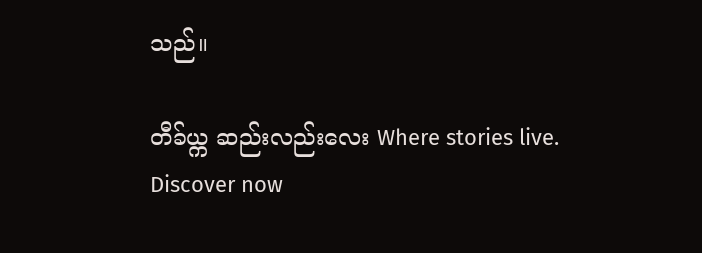သည်။

တီခ်ယ္က ဆည်းလည်းလေး Where stories live. Discover now